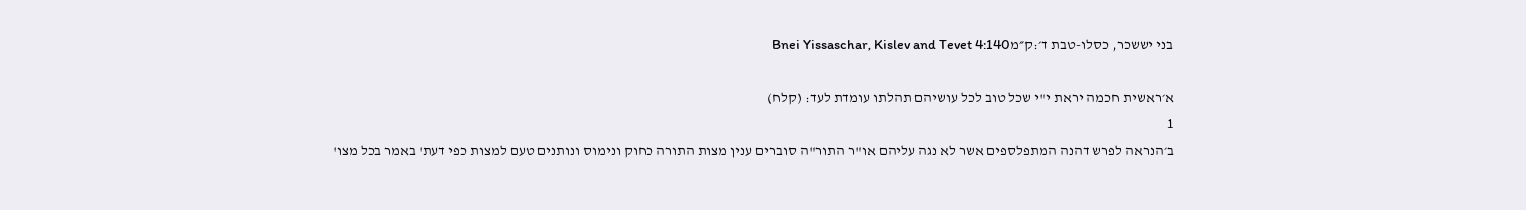בני יששכר, כסלו-טבת ד׳:ק״מBnei Yissaschar, Kislev and Tevet 4:140

א׳ראשית חכמה יראת י"י שכל טוב לכל עושיהם תהלתו עומדת לעד: (קלח)
1
ב׳הנראה לפרש דהנה המתפלספים אשר לא נגה עליהם או"ר התור"ה סוברים ענין מצות התורה כחוק ונימוס ונותנים טעם למצות כפי דעת' באמר בכל מצו'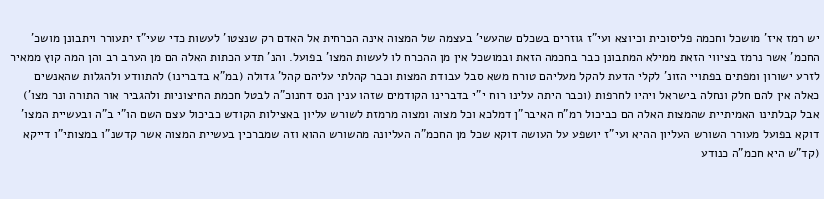יש רמז איז' מושכל וחכמה פליסוכית וכיוצא ועי"ז גוזרים בשכלם שהעשי' בעצמה של המצוה אינה הכרחית אל האדם רק שנצטו' לעשות כדי שעי"ז יתעורר ויתבונן מושכ' החכמ' אשר נרמז בציווי הזאת ממילא המתבונן כבר בחכמה הזאת ובמושכל אין מן ההכרח לו לעשות המצו' בפועל. והנ' תדע הכתות האלה הם מן הערב רב והן המה קוץ ממאיר לזרע ישורון ומפתים בפתויי הזונ' לקלי הדעת להקל מעליהם טורח משא סבל עבודת המצות וכבר קהלתי עליהם קהל' גדולה (במ"א בדברינו) להתוודע ולהגלות שהאנשים כאלה אין להם חלק ונחלה בישראל ויהיו לחרפות (וכבר היתה עלינו רוח י"י בדברינו הקודמים שזהו ענין הנס דחנוכ"ה לבטל חכמת החיצוניות ולהגביר אור התורה ונר מצו') אבל קבלתינו האמיתיית שהמצות האלה הם כביכול רמ"ח האיבר"ן דמלכא וכל מצוה ומצוה מרמזת לשורש עליון באצילות הקודש כביכול עצם השם הו"י ב"ה ובעשיית המצו' דוקא בפועל מעורר השורש העליון ההיא ועי"ז יושפע על העושה דוקא שכל מן החכמ"ה העליונה מהשורש ההוא וזה שמברכין בעשיית המצוה אשר קדשנ"ו במצותי"ו דייקא (קד"ש היא חכמ"ה כנודע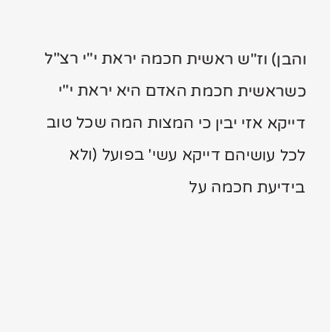והבן) וז"ש ראשית חכמה יראת י"י רצ"ל כשראשית חכמת האדם היא יראת י"י דייקא אזי יבין כי המצות המה שכל טוב לכל עושיהם דייקא עשי' בפועל (ולא בידיעת חכמה על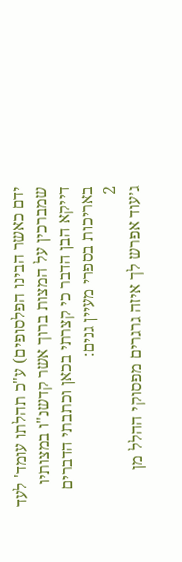ידם כאשר הבינו הפלסופים) ע"כ תהלתו עומד' לעד שמברכין על המצות ברוך אשר קדשנ"ו במצותיו דייקא הבן הדבר כי קצרתי בכאן וכתבתי הדברים באריכות בספרי מעיין גנים:
2
ג׳עוד אפרש לך איזה גרגרים מפסוקי ההלל מן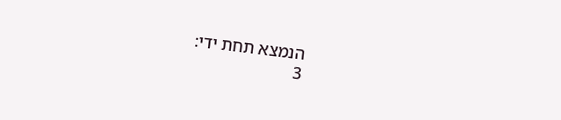הנמצא תחת ידי:
3